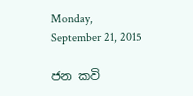Monday, September 21, 2015

ජන කවි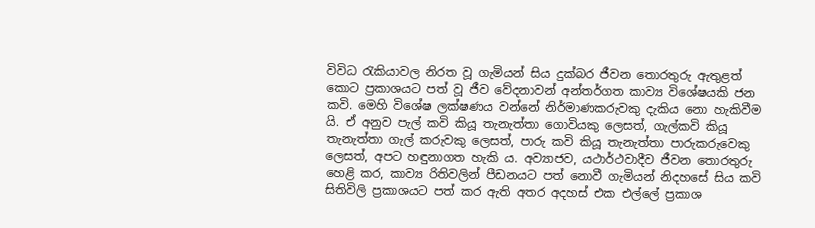විවිධ රැකියාවල නිරත වූ ගැමියන් සිය දුක්බර ජීවන තොරතුරු ඇතුළත් කොට ප්‍රකාශයට පත් වූ ජීව වේදනාවන් අන්තර්ගත කාව්‍ය විශේෂයකි ජන කවි. මෙහි විශේෂ ලක්ෂණය වන්නේ නිර්මාණකරුවකු දැකිය නො හැකිවීම යි. ඒ අනුව පැල් කවි කියූ තැනැත්තා ගොවියකු ලෙසත්, ගැල්කවි කියූ තැනැත්තා ගැල් කරුවකු ලෙසත්, පාරු කවි කියූ තැනැත්තා පාරුකරුවෙකු ලෙසත්, අපට හඳුනාගත හැකි ය. අව්‍යාජව, යථාර්ථවාදීව ජීවන තොරතුරු හෙළි කර, කාව්‍ය රිතිවලින් පීඩනයට පත් නොවී ගැමියන් නිදහසේ සිය කවි සිතිවිලි ප්‍රකාශයට පත් කර ඇති අතර අදහස් එක එල්ලේ ප්‍රකාශ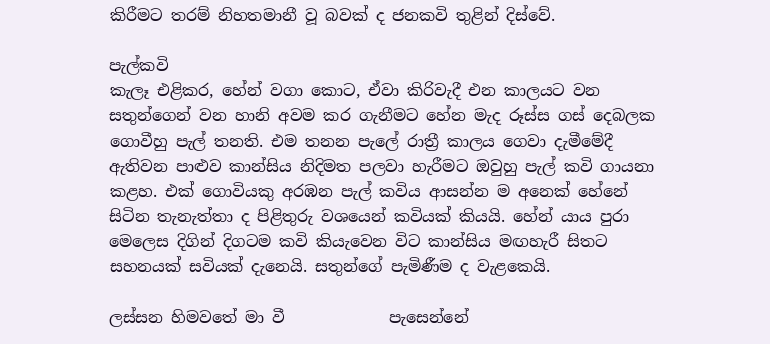කිරීමට තරම් නිහතමානී වූ බවක් ද ජනකවි තුළින් දිස්වේ.

පැල්කවි
කැලෑ එළිකර, හේන් වගා කොට, ඒවා කිරිවැදී එන කාලයට වන සතුන්ගෙන් වන හානි අවම කර ගැනීමට හේන මැද රූස්ස ගස් දෙබලක ගොවීහු පැල් තනති. එම තනන පැලේ රාත්‍රී කාලය ගෙවා දැමීමේදී ඇතිවන පාළුව කාන්සිය නිදිමත පලවා හැරීමට ඔවුහු පැල් කවි ගායනා කළහ. එක් ගොවියකු අරඹන පැල් කවිය ආසන්න ම අනෙක් හේනේ සිටින තැනැත්තා ද පිළිතුරු වශයෙන් කවියක් කියයි. හේන් යාය පුරා මෙලෙස දිගින් දිගටම කවි කියැවෙන විට කාන්සිය මඟහැරී සිතට සහනයක් සවියක් දැනෙයි. සතුන්ගේ පැමිණීම ද වැළකෙයි.

ලස්සන හිමවතේ මා වී             පැසෙන්නේ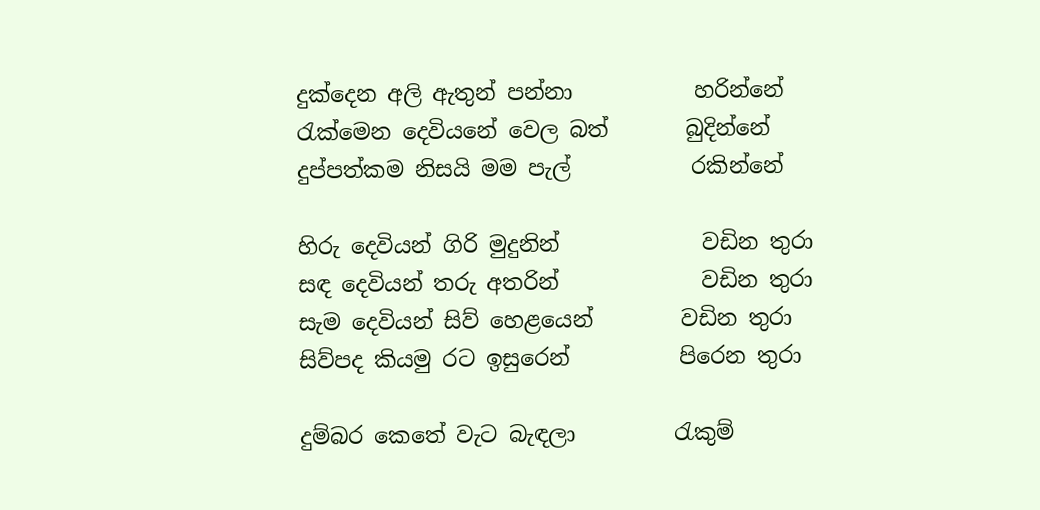දුක්දෙන අලි ඇතුන් පන්නා           හරින්නේ
රැක්මෙන දෙවියනේ වෙල බත්       බුදින්නේ
දුප්පත්කම නිසයි මම පැල්           රකින්නේ

හිරු දෙවියන් ගිරි මුදුනින්             වඩින තුරා
සඳ දෙවියන් තරු අතරින්             වඩින තුරා
සැම දෙවියන් සිව් හෙළයෙන්        වඩින තුරා
සිව්පද කියමු රට ඉසුරෙන්          පිරෙන තුරා

දුම්බර කෙතේ වැට බැඳලා         රැකුම්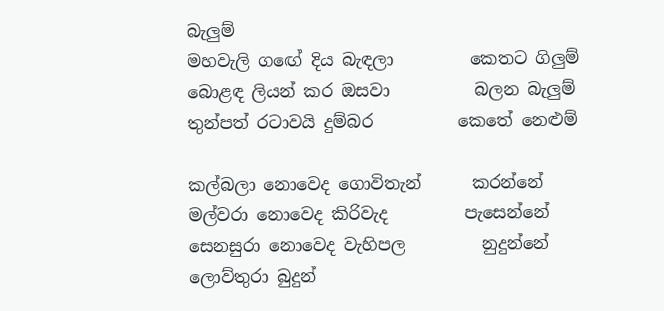බැලුම්
මහවැලි ගඟේ දිය බැඳලා         කෙතට ගිලුම්
බොළඳ ලියන් කර ඔසවා          බලන බැලුම්
තුන්පත් රටාවයි දුම්බර          කෙතේ නෙළුම්

කල්බලා නොවෙද ගොවිතැන්      කරන්නේ
මල්වරා නොවෙද කිරිවැද         පැසෙන්නේ
සෙනසුරා නොවෙද වැහිපල         නුදුන්නේ
ලොව්තුරා බුදුන්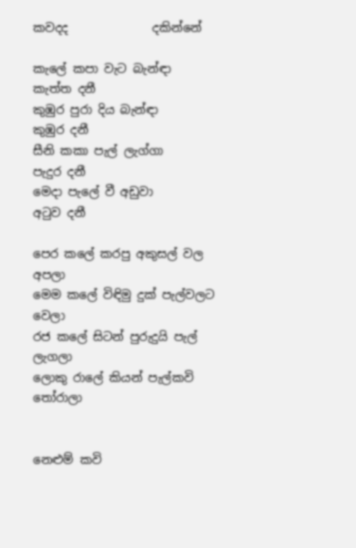කවදද              දකින්නේ

කැලේ කපා වැට බැන්ඳා         කැත්ත දනී
කුඹුර පුරා දිය බැන්ඳා              කුඹුර දනී
සීනි කකා පැල් ලැග්ගා             පැදුර දනී
මෙදා පැලේ වී අඩුවා               අටුව දනී

පෙර කලේ කරපු අකුසල් වල             අපලා
මෙම කලේ විඳිමු දුක් පැල්වලට           වෙලා
රජ කලේ සිටන් පුරුදුයි පැල්            ලැගලා
ලොකු රාලේ කියන් පැල්කවි          තෝරාලා


නෙළුම් කවි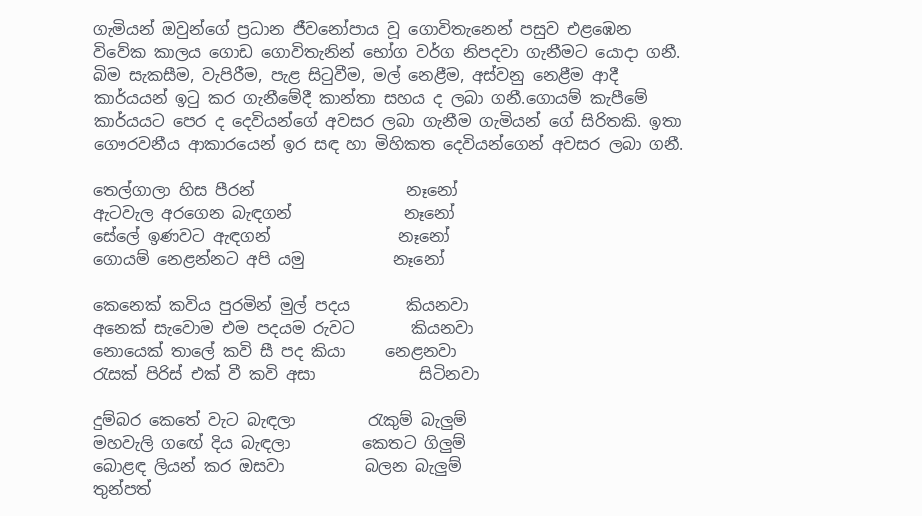ගැමියන් ඔවුන්ගේ ප්‍රධාන ජීවනෝපාය වූ ගොවිතැනෙන් පසුව එළඹෙන විවේක කාලය ගොඩ ගොවිතැනින් භෝග වර්ග නිපදවා ගැනීමට යොදා ගනී. බිම සැකසීම, වැපිරීම, පැළ සිටුවීම, මල් නෙළීම, අස්වනු නෙළීම ආදී කාර්යයන් ඉටු කර ගැනීමේදී කාන්තා සහය ද ලබා ගනී.ගොයම් කැපීමේ කාර්යයට පෙර ද දෙවියන්ගේ අවසර ලබා ගැනීම ගැමියන් ගේ සිරිතකි. ඉතා ගෞරවනීය ආකාරයෙන් ඉර සඳ හා මිහිකත දෙවියන්ගෙන් අවසර ලබා ගනී.

තෙල්ගාලා හිස පීරන්                   නෑනෝ
ඇටවැල අරගෙන බැඳගන්              නෑනෝ
සේලේ ඉණවට ඇඳගන්                නෑනෝ
ගොයම් නෙළන්නට අපි යමු           නෑනෝ

කෙනෙක් කවිය පුරමින් මුල් පදය       කියනවා
අනෙක් සැවොම එම පදයම රුවට       කියනවා
නොයෙක් තාලේ කවි සී පද කියා     නෙළනවා
රැසක් පිරිස් එක් වී කවි අසා             සිටිනවා

දුම්බර කෙතේ වැට බැඳලා         රැකුම් බැලුම්
මහවැලි ගඟේ දිය බැඳලා         කෙතට ගිලුම්
බොළඳ ලියන් කර ඔසවා          බලන බැලුම්
තුන්පත්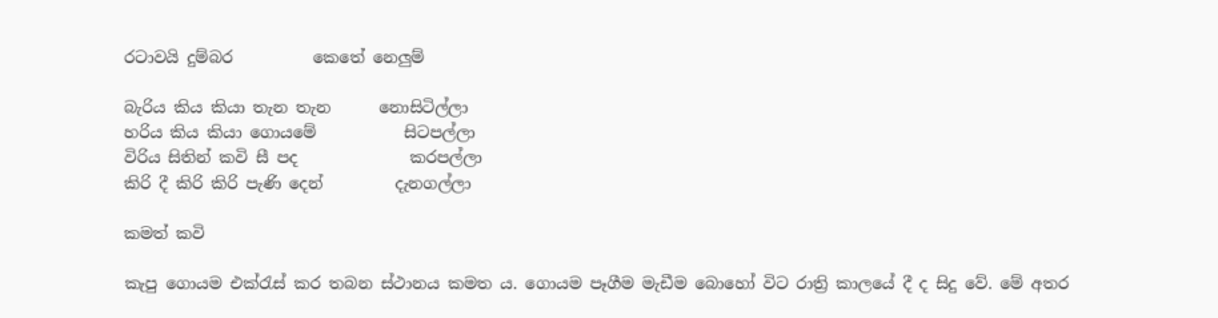රටාවයි දුම්බර          කෙතේ නෙලුම්

බැරිය කිය කියා තැන තැන      නොසිටිල්ලා
හරිය කිය කියා ගොයමේ           සිටපල්ලා
විරිය සිතින් කවි සී පද              කරපල්ලා
කිරි දී කිරි කිරි පැණි දෙන්         දැනගල්ලා

කමත් කවි

කැපු ගොයම එක්රැස් කර තබන ස්ථානය කමත ය. ගොයම පෑගීම මැඩීම බොහෝ විට රාත්‍රි කාලයේ දී ද සිදු වේ. මේ අතර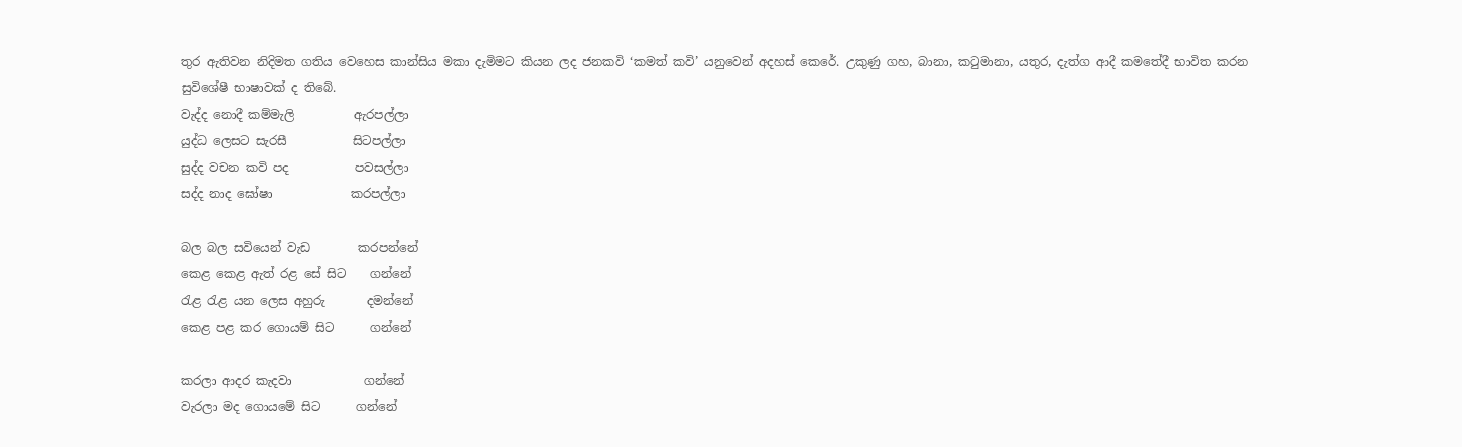තුර ඇතිවන නිදිමත ගතිය වෙහෙස කාන්සිය මකා දැමිමට කියන ලද ජනකවි ‘කමත් කවි’ යනුවෙන් අදහස් කෙරේ. උකුණු ගහ, බානා, කටුමානා, යතුර, දැත්ග ආදී කමතේදී භාවිත කරන සුවිශේෂී භාෂාවක් ද තිබේ.
වැද්ද නොදී කම්මැලි          ඇරපල්ලා
යුද්ධ ලෙසට සැරසී           සිටපල්ලා
සුද්ද වචන කවි පද           පවසල්ලා
සද්ද නාද ඝෝෂා             කරපල්ලා

බල බල සවියෙන් වැඩ        කරපන්නේ
කෙළ කෙළ ඇත් රළ සේ සිට    ගන්නේ
රැළ රැළ යන ලෙස අහුරු       දමන්නේ
කෙළ පළ කර ගොයම් සිට      ගන්නේ

කරලා ආදර කැදවා            ගන්නේ
වැරලා මද ගොයමේ සිට      ගන්නේ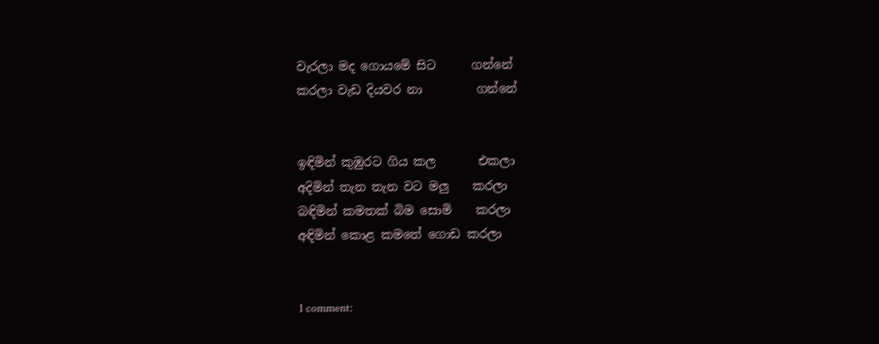වැරලා මද ගොයමේ සිට      ගන්නේ
කරලා වැඩ දියවර නා         ගන්නේ


ඉඳිමින් කුඹුරට ගිය කල       එකලා
අදිමින් තැන තැන වට මලු    කරලා
බඳිමින් කමතක් බිම සොමි    කරලා
අඳිමින් කොළ කමතේ ගොඩ කරලා


1 comment: